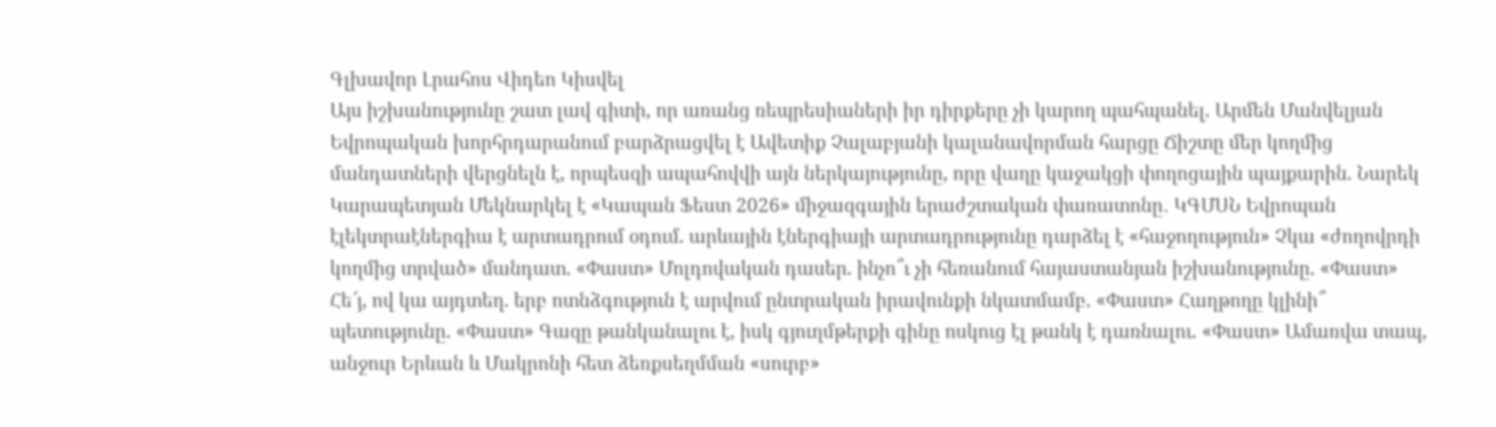Գլխավոր Լրահոս Վիդեո Կիսվել
Այս իշխանությունը շատ լավ գիտի, որ առանց ռեպրեսիաների իր դիրքերը չի կարող պահպանել. Արմեն Մանվելյան Եվրոպական խորհրդարանում բարձրացվել է Ավետիք Չալաբյանի կալանավորման հարցը Ճիշտը մեր կողմից մանդատների վերցնելն է, որպեսզի ապահովվի այն ներկայությունը, որը վաղը կաջակցի փողոցային պայքարին. Նարեկ Կարապետյան Մեկնարկել է «Կապան Ֆեստ 2026» միջազգային երաժշտական փառատոնը․ ԿԳՄՍՆ Եվրոպան էլեկտրաէներգիա է արտադրում օդում. արևային էներգիայի արտադրությունը դարձել է «հաջողություն» Չկա «ժողովրդի կողմից տրված» մանդատ. «Փաստ» Մոլդովական դասեր. ինչո՞ւ չի հեռանում հայաստանյան իշխանությունը. «Փաստ» Հե՜յ, ով կա այդտեղ. երբ ոտնձգություն է արվում ընտրական իրավունքի նկատմամբ. «Փաստ» Հաղթողը կլինի՞ պետությունը. «Փաստ» Գազը թանկանալու է, իսկ գյուղմթերքի գինը ոսկուց էլ թանկ է դառնալու. «Փաստ» Ամառվա տապ, անջուր Երևան և Մակրոնի հետ ձեռքսեղմման «սուրբ»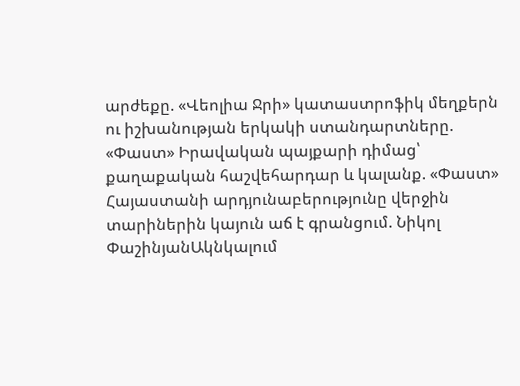արժեքը. «Վեոլիա Ջրի» կատաստրոֆիկ մեղքերն ու իշխանության երկակի ստանդարտները. «Փաստ» Իրավական պայքարի դիմաց՝ քաղաքական հաշվեհարդար և կալանք. «Փաստ»
Հայաստանի արդյունաբերությունը վերջին տարիներին կայուն աճ է գրանցում. Նիկոլ ՓաշինյանԱկնկալում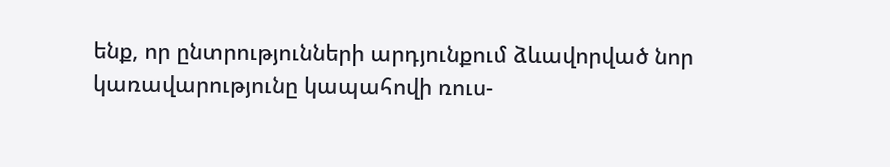ենք, որ ընտրությունների արդյունքում ձևավորված նոր կառավարությունը կապահովի ռուս-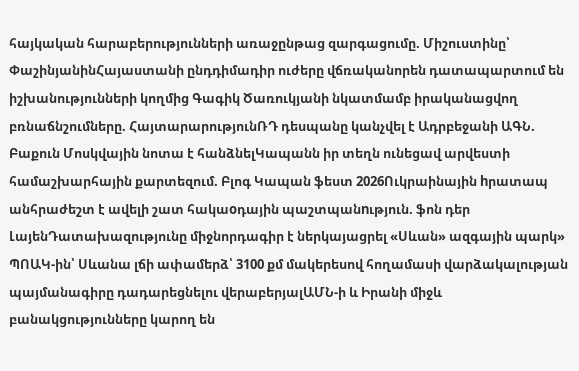հայկական հարաբերությունների առաջընթաց զարգացումը. Միշուստինը՝ ՓաշինյանինՀայաստանի ընդդիմադիր ուժերը վճռականորեն դատապարտում են իշխանությունների կողմից Գագիկ Ծառուկյանի նկատմամբ իրականացվող բռնաճնշումները. ՀայտարարությունՌԴ դեսպանը կանչվել է Ադրբեջանի ԱԳՆ. Բաքուն Մոսկվային նոտա է հանձնելԿապանն իր տեղն ունեցավ արվեստի համաշխարհային քարտեզում. Բլոգ Կապան ֆեստ 2026Ուկրաինային hրատապ անհրաժեշտ է ավելի շատ հակաoդային պաշտպանnւթյուն. ֆոն դեր ԼայենԴատախազությունը միջնորդագիր է ներկայացրել «Սևան» ազգային պարկ» ՊՈԱԿ-ին՝ Սևանա լճի ափամերձ՝ 3100 քմ մակերեսով հողամասի վարձակալության պայմանագիրը դադարեցնելու վերաբերյալԱՄՆ-ի և Իրանի միջև բանակցությունները կարող են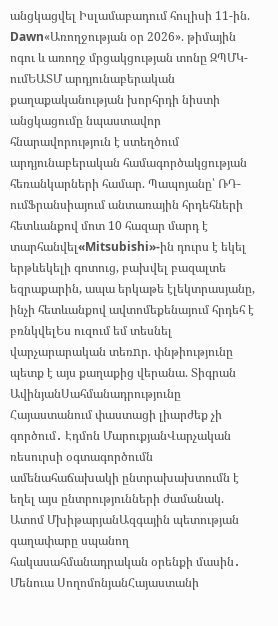անցկացվել Իսլամաբադում հուլիսի 11-ին. Dawn«Առողջության օր 2026». թիմային ոգու և առողջ մրցակցության տոնը ԶՊՄԿ-ումԵԱՏՄ արդյունաբերական քաղաքականության խորհրդի նիստի անցկացումը նպաստավոր հնարավորություն է ստեղծում արդյունաբերական համագործակցության հեռանկարների համար. Պապոյանը՝ ՌԴ-ումՖրանսիայում անտառային հրդեհների հետևանքով մոտ 10 հազար մարդ է տարհանվել«Mitsubishi»-ին դուրս է եկել երթևեկելի գոտուց, բախվել բազալտե եզրաքարին, ապա երկաթե էլեկտրասյանը, ինչի հետևանքով ավտոմեքենայում հրդեհ է բռնկվելԵս ուզում եմ տեսնել վարչարարական տեռnր. փնթիությունը պետք է այս քաղաքից վերանա. Տիգրան ԱվինյանՍահմանադրությունը Հայաստանում փաստացի լիարժեք չի գործում․ Էդմոն ՄարուքյանՎարչական ռեսուրսի օգտագործումն ամենահաճախակի ընտրախախտումն է եղել այս ընտրությունների ժամանակ. Ատոմ ՄխիթարյանԱզգային պետության գաղափարը սպանող հակասահմանադրական օրենքի մասին․ Մենուա ՍողոմոնյանՀայաստանի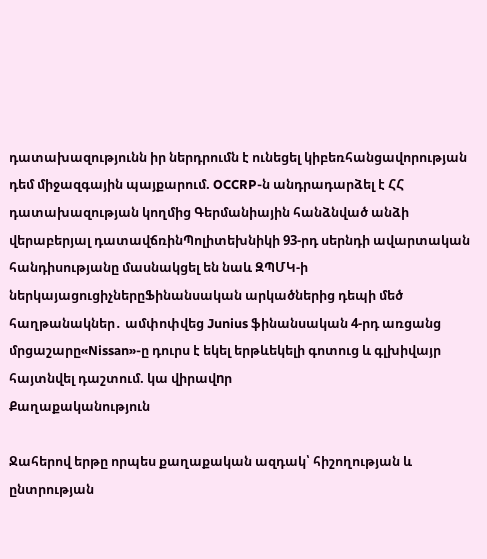դատախազությունն իր ներդրումն է ունեցել կիբեռհանցավորության դեմ միջազգային պայքարում. OCCRP-ն անդրադարձել է ՀՀ դատախազության կողմից Գերմանիային հանձնված անձի վերաբերյալ դատավճռինՊոլիտեխնիկի 93-րդ սերնդի ավարտական հանդիսությանը մասնակցել են նաև ԶՊՄԿ-ի ներկայացուցիչներըՖինանսական արկածներից դեպի մեծ հաղթանակներ․ ամփոփվեց Junius ֆինանսական 4-րդ առցանց մրցաշարը«Nissan»-ը դուրս է եկել երթևեկելի գոտուց և գլխիվայր հայտնվել դաշտում. կա վիրավnր
Քաղաքականություն

Ջահերով երթը որպես քաղաքական ազդակ՝ հիշողության և ընտրության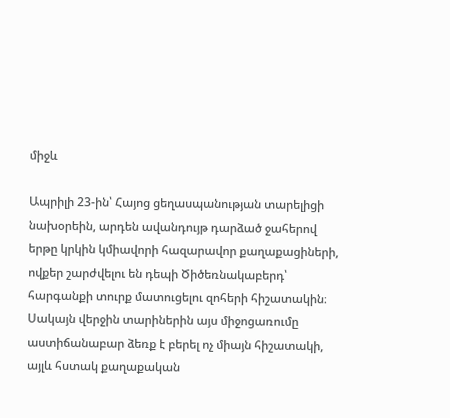միջև

Ապրիլի 23-ին՝ Հայոց ցեղասպանության տարելիցի նախօրեին, արդեն ավանդույթ դարձած ջահերով երթը կրկին կմիավորի հազարավոր քաղաքացիների, ովքեր շարժվելու են դեպի Ծիծեռնակաբերդ՝ հարգանքի տուրք մատուցելու զոհերի հիշատակին։ Սակայն վերջին տարիներին այս միջոցառումը աստիճանաբար ձեռք է բերել ոչ միայն հիշատակի, այլև հստակ քաղաքական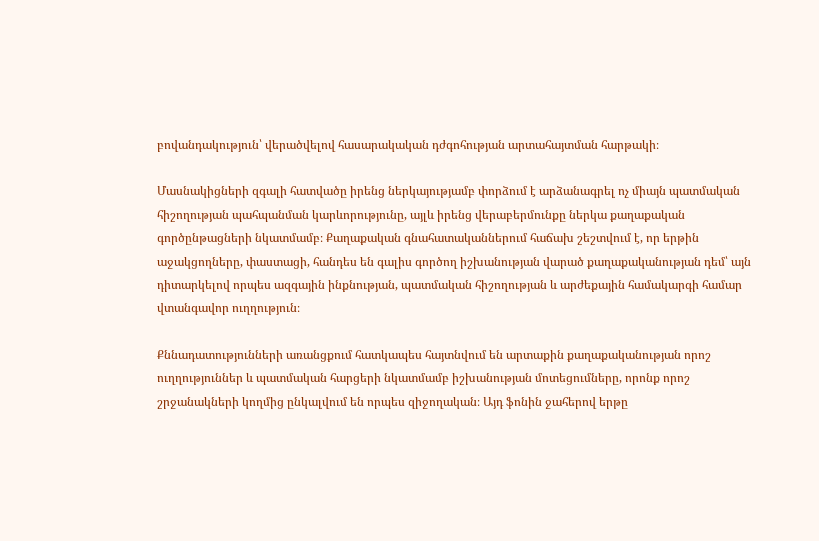բովանդակություն՝ վերածվելով հասարակական դժգոհության արտահայտման հարթակի։

Մասնակիցների զգալի հատվածը իրենց ներկայությամբ փորձում է արձանագրել ոչ միայն պատմական հիշողության պահպանման կարևորությունը, այլև իրենց վերաբերմունքը ներկա քաղաքական գործընթացների նկատմամբ։ Քաղաքական գնահատականներում հաճախ շեշտվում է, որ երթին աջակցողները, փաստացի, հանդես են գալիս գործող իշխանության վարած քաղաքականության դեմ՝ այն դիտարկելով որպես ազգային ինքնության, պատմական հիշողության և արժեքային համակարգի համար վտանգավոր ուղղություն։

Քննադատությունների առանցքում հատկապես հայտնվում են արտաքին քաղաքականության որոշ ուղղություններ և պատմական հարցերի նկատմամբ իշխանության մոտեցումները, որոնք որոշ շրջանակների կողմից ընկալվում են որպես զիջողական։ Այդ ֆոնին ջահերով երթը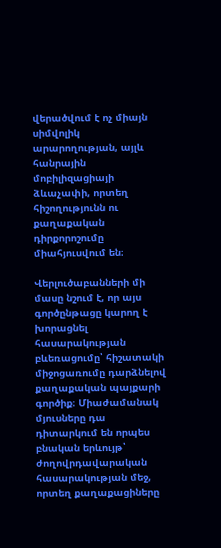վերածվում է ոչ միայն սիմվոլիկ արարողության, այլև հանրային մոբիլիզացիայի ձևաչափի, որտեղ հիշողությունն ու քաղաքական դիրքորոշումը միահյուսվում են։

Վերլուծաբանների մի մասը նշում է, որ այս գործընթացը կարող է խորացնել հասարակության բևեռացումը՝ հիշատակի միջոցառումը դարձնելով քաղաքական պայքարի գործիք։ Միաժամանակ մյուսները դա դիտարկում են որպես բնական երևույթ՝ ժողովրդավարական հասարակության մեջ, որտեղ քաղաքացիները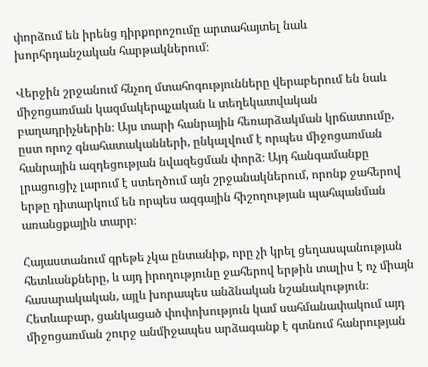փորձում են իրենց դիրքորոշումը արտահայտել նաև խորհրդանշական հարթակներում։

Վերջին շրջանում հնչող մտահոգությունները վերաբերում են նաև միջոցառման կազմակերպչական և տեղեկատվական բաղադրիչներին։ Այս տարի հանրային հեռարձակման կրճատումը, ըստ որոշ գնահատականների, ընկալվում է որպես միջոցառման հանրային ազդեցության նվազեցման փորձ։ Այդ հանգամանքը լրացուցիչ լարում է ստեղծում այն շրջանակներում, որոնք ջահերով երթը դիտարկում են որպես ազգային հիշողության պահպանման առանցքային տարր։

Հայաստանում գրեթե չկա ընտանիք, որը չի կրել ցեղասպանության հետևանքները, և այդ իրողությունը ջահերով երթին տալիս է ոչ միայն հասարակական, այլև խորապես անձնական նշանակություն։ Հետևաբար, ցանկացած փոփոխություն կամ սահմանափակում այդ միջոցառման շուրջ անմիջապես արձագանք է գտնում հանրության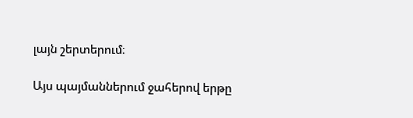լայն շերտերում։

Այս պայմաններում ջահերով երթը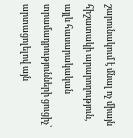շարունակում է մնալ ոչ միայն հիշատակի արարողություն, այլև հասարակական տրամադրությունների ցուցիչ՝ արտացոլելով այն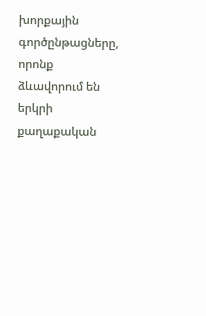խորքային գործընթացները, որոնք ձևավորում են երկրի քաղաքական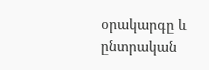օրակարգը և ընտրական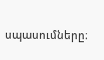սպասումները։